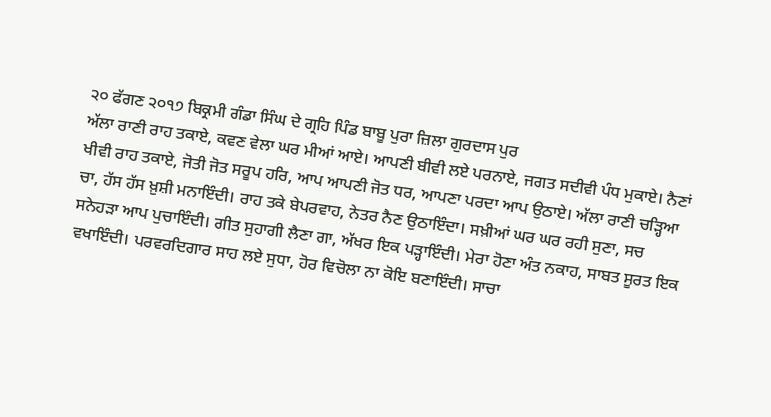੨੦ ਫੱਗਣ ੨੦੧੭ ਬਿਕ੍ਰਮੀ ਗੰਡਾ ਸਿੰਘ ਦੇ ਗ੍ਰਹਿ ਪਿੰਡ ਬਾਬੂ ਪੁਰਾ ਜ਼ਿਲਾ ਗੁਰਦਾਸ ਪੁਰ
ਅੱਲਾ ਰਾਣੀ ਰਾਹ ਤਕਾਏ, ਕਵਣ ਵੇਲਾ ਘਰ ਮੀਆਂ ਆਏ। ਆਪਣੀ ਬੀਵੀ ਲਏ ਪਰਨਾਏ, ਜਗਤ ਸਦੀਵੀ ਪੰਧ ਮੁਕਾਏ। ਨੈਣਾਂ ਖੀਵੀ ਰਾਹ ਤਕਾਏ, ਜੋਤੀ ਜੋਤ ਸਰੂਪ ਹਰਿ, ਆਪ ਆਪਣੀ ਜੋਤ ਧਰ, ਆਪਣਾ ਪਰਦਾ ਆਪ ਉਠਾਏ। ਅੱਲਾ ਰਾਣੀ ਚੜ੍ਹਿਆ ਚਾ, ਹੱਸ ਹੱਸ ਖ਼ੁਸ਼ੀ ਮਨਾਇੰਦੀ। ਰਾਹ ਤਕੇ ਬੇਪਰਵਾਹ, ਨੇਤਰ ਨੈਣ ਉਠਾਇੰਦਾ। ਸਖ਼ੀਆਂ ਘਰ ਘਰ ਰਹੀ ਸੁਣਾ, ਸਚ ਸਨੇਹੜਾ ਆਪ ਪੁਚਾਇੰਦੀ। ਗੀਤ ਸੁਹਾਗੀ ਲੈਣਾ ਗਾ, ਅੱਖਰ ਇਕ ਪੜ੍ਹਾਇੰਦੀ। ਮੇਰਾ ਹੋਣਾ ਅੰਤ ਨਕਾਹ, ਸਾਬਤ ਸੂਰਤ ਇਕ ਵਖਾਇੰਦੀ। ਪਰਵਰਦਿਗਾਰ ਸਾਹ ਲਏ ਸੁਧਾ, ਹੋਰ ਵਿਚੋਲਾ ਨਾ ਕੋਇ ਬਣਾਇੰਦੀ। ਸਾਚਾ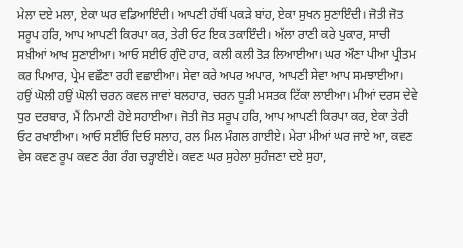ਮੇਲਾ ਦਏ ਮਲਾ, ਏਕਾ ਘਰ ਵਡਿਆਇੰਦੀ। ਆਪਣੀ ਹੱਥੀਂ ਪਕੜੇ ਬਾਂਹ, ਏਕਾ ਸੁਖਨ ਸੁਣਾਇੰਦੀ। ਜੋਤੀ ਜੋਤ ਸਰੂਪ ਹਰਿ, ਆਪ ਆਪਣੀ ਕਿਰਪਾ ਕਰ, ਤੇਰੀ ਓਟ ਇਕ ਤਕਾਇੰਦੀ। ਅੱਲਾ ਰਾਣੀ ਕਰੇ ਪੁਕਾਰ, ਸਾਚੀ ਸਖ਼ੀਆਂ ਆਖ ਸੁਣਾਈਆ। ਆਓ ਸਈਓ ਗੁੰਦੋ ਹਾਰ, ਕਲੀ ਕਲੀ ਤੋੜ ਲਿਆਈਆ। ਘਰ ਔਣਾ ਪੀਆ ਪ੍ਰੀਤਮ ਕਰ ਪਿਆਰ, ਪ੍ਰੇਮ ਵਛੌਣਾ ਰਹੀ ਵਛਾਈਆ। ਸੇਵਾ ਕਰੇ ਅਪਰ ਅਪਾਰ, ਆਪਣੀ ਸੇਵਾ ਆਪ ਸਮਝਾਈਆ। ਹਉਂ ਘੋਲੀ ਹਉਂ ਘੋਲੀ ਚਰਨ ਕਵਲ ਜਾਵਾਂ ਬਲਹਾਰ, ਚਰਨ ਧੂੜੀ ਮਸਤਕ ਟਿੱਕਾ ਲਾਈਆ। ਮੀਆਂ ਦਰਸ ਦੇਵੇ ਧੁਰ ਦਰਬਾਰ, ਮੈਂ ਨਿਮਾਣੀ ਹੋਏ ਸਹਾਈਆ। ਜੋਤੀ ਜੋਤ ਸਰੂਪ ਹਰਿ, ਆਪ ਆਪਣੀ ਕਿਰਪਾ ਕਰ, ਏਕਾ ਤੇਰੀ ਓਟ ਰਖਾਈਆ। ਆਓ ਸਈਓ ਦਿਓ ਸਲਾਹ, ਰਲ ਮਿਲ ਮੰਗਲ ਗਾਈਏ। ਮੇਰਾ ਮੀਆਂ ਘਰ ਜਾਏ ਆ, ਕਵਣ ਵੇਸ ਕਵਣ ਰੂਪ ਕਵਣ ਰੰਗ ਰੰਗ ਚੜ੍ਹਾਈਏ। ਕਵਣ ਘਰ ਸੁਹੇਲਾ ਸੁਹੰਜਣਾ ਦਏ ਸੁਹਾ,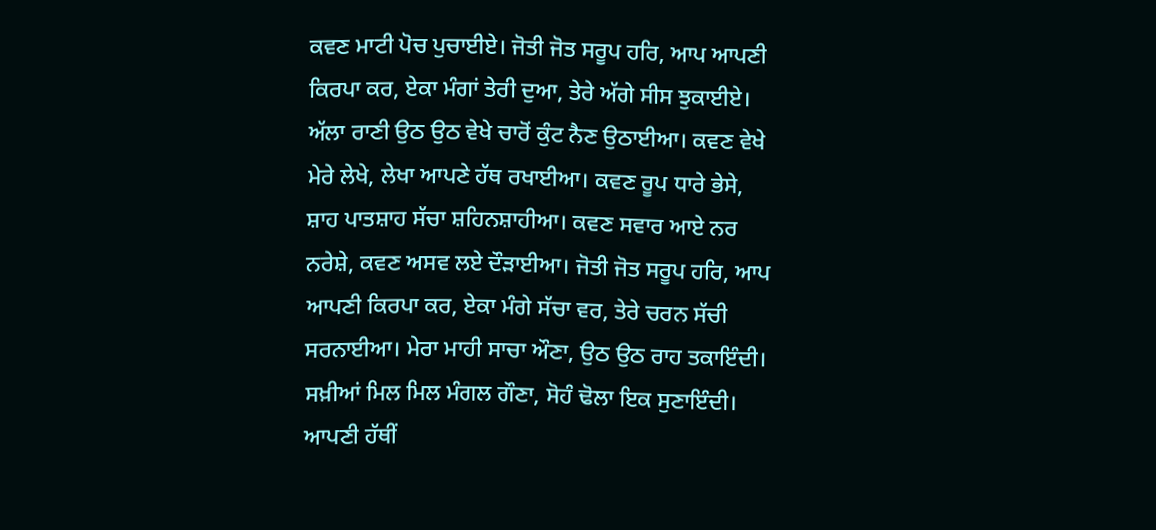ਕਵਣ ਮਾਟੀ ਪੋਚ ਪੁਚਾਈਏ। ਜੋਤੀ ਜੋਤ ਸਰੂਪ ਹਰਿ, ਆਪ ਆਪਣੀ ਕਿਰਪਾ ਕਰ, ਏਕਾ ਮੰਗਾਂ ਤੇਰੀ ਦੁਆ, ਤੇਰੇ ਅੱਗੇ ਸੀਸ ਝੁਕਾਈਏ। ਅੱਲਾ ਰਾਣੀ ਉਠ ਉਠ ਵੇਖੇ ਚਾਰੋਂ ਕੁੰਟ ਨੈਣ ਉਠਾਈਆ। ਕਵਣ ਵੇਖੇ ਮੇਰੇ ਲੇਖੇ, ਲੇਖਾ ਆਪਣੇ ਹੱਥ ਰਖਾਈਆ। ਕਵਣ ਰੂਪ ਧਾਰੇ ਭੇਸੇ, ਸ਼ਾਹ ਪਾਤਸ਼ਾਹ ਸੱਚਾ ਸ਼ਹਿਨਸ਼ਾਹੀਆ। ਕਵਣ ਸਵਾਰ ਆਏ ਨਰ ਨਰੇਸ਼ੇ, ਕਵਣ ਅਸਵ ਲਏ ਦੌੜਾਈਆ। ਜੋਤੀ ਜੋਤ ਸਰੂਪ ਹਰਿ, ਆਪ ਆਪਣੀ ਕਿਰਪਾ ਕਰ, ਏਕਾ ਮੰਗੇ ਸੱਚਾ ਵਰ, ਤੇਰੇ ਚਰਨ ਸੱਚੀ ਸਰਨਾਈਆ। ਮੇਰਾ ਮਾਹੀ ਸਾਚਾ ਔਣਾ, ਉਠ ਉਠ ਰਾਹ ਤਕਾਇੰਦੀ। ਸਖ਼ੀਆਂ ਮਿਲ ਮਿਲ ਮੰਗਲ ਗੌਣਾ, ਸੋਹੰ ਢੋਲਾ ਇਕ ਸੁਣਾਇੰਦੀ। ਆਪਣੀ ਹੱਥੀਂ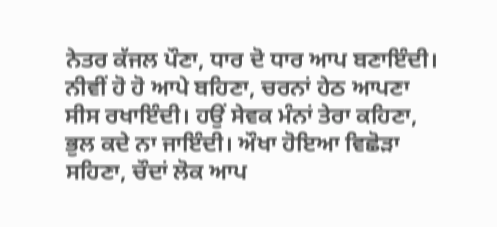ਨੇਤਰ ਕੱਜਲ ਪੌਣਾ, ਧਾਰ ਦੋ ਧਾਰ ਆਪ ਬਣਾਇੰਦੀ। ਨੀਵੀਂ ਹੋ ਹੋ ਆਪੇ ਬਹਿਣਾ, ਚਰਨਾਂ ਹੇਠ ਆਪਣਾ ਸੀਸ ਰਖਾਇੰਦੀ। ਹਉਂ ਸੇਵਕ ਮੰਨਾਂ ਤੇਰਾ ਕਹਿਣਾ, ਭੁਲ ਕਦੇ ਨਾ ਜਾਇੰਦੀ। ਔਖਾ ਹੋਇਆ ਵਿਛੋੜਾ ਸਹਿਣਾ, ਚੌਦਾਂ ਲੋਕ ਆਪ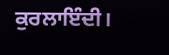ਕੁਰਲਾਇੰਦੀ।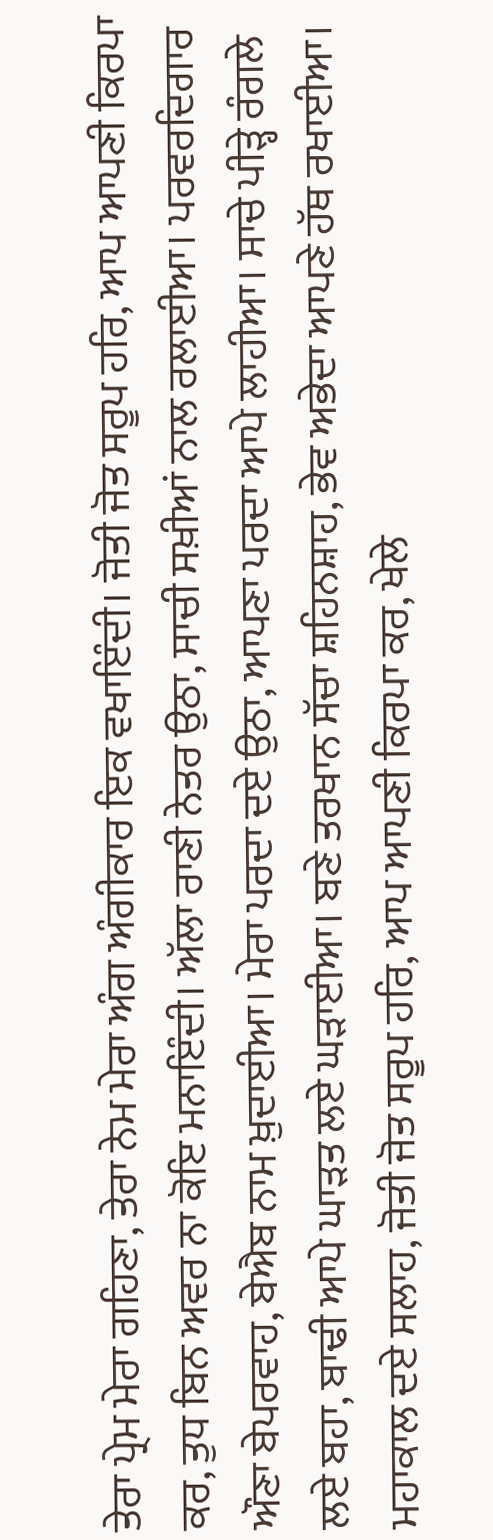ਤੇਰਾ ਪ੍ਰੇਮ ਮੇਰਾ ਗਹਿਣਾ, ਤੇਰਾ ਨੇਮ ਮੇਰਾ ਅੰਗ ਅੰਗੀਕਾਰ ਇਕ ਵਖਾਇੰਦੀ। ਜੋਤੀ ਜੋਤ ਸਰੂਪ ਹਰਿ, ਆਪ ਆਪਣੀ ਕਿਰਪਾ ਕਰ, ਤੁਧ ਬਿਨ ਅਵਰ ਨਾ ਕੋਇ ਮਨਾਇੰਦੀ। ਅੱਲਾ ਰਾਣੀ ਨੇਤਰ ਉਠਾ, ਸਾਚੀ ਸਖ਼ੀਆਂ ਨਾਲ ਰਲਾਈਆ। ਪਰਵਰਦਿਗਾਰ ਔਣਾ ਬੇਪਰਵਾਹ, ਬੇਐਬ ਨਾਮ ਖ਼ੁਦਾਈਆ। ਮੇਰਾ ਪਰਦਾ ਦਏ ਉਠਾ, ਆਪਣਾ ਪਰਦਾ ਆਪੇ ਲਾਹੀਆ। ਸਾਚੇ ਪੀੜ੍ਹੇ ਰੰਗਲੇ ਲਏ ਬਹਾ, ਬਾਢੀ ਆਪੇ ਘਾੜਤ ਲਏ ਘੜਾਈਆ। ਬਣੇ ਤਰਖਾਨ ਸੱਚਾ ਸ਼ਹਿਨਸ਼ਾਹ, ਭੇਵ ਅਭੇਦਾ ਆਪਣੇ ਹੱਥ ਰਖਾਈਆ। ਮਹਾਕਾਲ ਦਏ ਸਲਾਹ, ਜੋਤੀ ਜੋਤ ਸਰੂਪ ਹਰਿ, ਆਪ ਆਪਣੀ ਕਿਰਪਾ ਕਰ, ਖੇਲੇ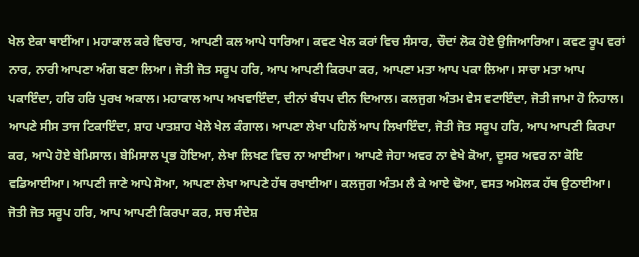ਖੇਲ ਏਕਾ ਥਾਈਂਆ। ਮਹਾਕਾਲ ਕਰੇ ਵਿਚਾਰ, ਆਪਣੀ ਕਲ ਆਪੇ ਧਾਰਿਆ। ਕਵਣ ਖੇਲ ਕਰਾਂ ਵਿਚ ਸੰਸਾਰ, ਚੌਦਾਂ ਲੋਕ ਹੋਏ ਉਜਿਆਰਿਆ। ਕਵਣ ਰੂਪ ਵਰਾਂ ਨਾਰ, ਨਾਰੀ ਆਪਣਾ ਅੰਗ ਬਣਾ ਲਿਆ। ਜੋਤੀ ਜੋਤ ਸਰੂਪ ਹਰਿ, ਆਪ ਆਪਣੀ ਕਿਰਪਾ ਕਰ, ਆਪਣਾ ਮਤਾ ਆਪ ਪਕਾ ਲਿਆ। ਸਾਚਾ ਮਤਾ ਆਪ ਪਕਾਇੰਦਾ, ਹਰਿ ਹਰਿ ਪੁਰਖ ਅਕਾਲ। ਮਹਾਕਾਲ ਆਪ ਅਖਵਾਇੰਦਾ, ਦੀਨਾਂ ਬੰਧਪ ਦੀਨ ਦਿਆਲ। ਕਲਜੁਗ ਅੰਤਮ ਵੇਸ ਵਟਾਇੰਦਾ, ਜੋਤੀ ਜਾਮਾ ਹੋ ਨਿਹਾਲ। ਆਪਣੇ ਸੀਸ ਤਾਜ ਟਿਕਾਇੰਦਾ, ਸ਼ਾਹ ਪਾਤਸ਼ਾਹ ਖੇਲੇ ਖੇਲ ਕੰਗਾਲ। ਆਪਣਾ ਲੇਖਾ ਪਹਿਲੋਂ ਆਪ ਲਿਖਾਇੰਦਾ, ਜੋਤੀ ਜੋਤ ਸਰੂਪ ਹਰਿ, ਆਪ ਆਪਣੀ ਕਿਰਪਾ ਕਰ, ਆਪੇ ਹੋਏ ਬੇਮਿਸਾਲ। ਬੇਮਿਸਾਲ ਪ੍ਰਭ ਹੋਇਆ, ਲੇਖਾ ਲਿਖਣ ਵਿਚ ਨਾ ਆਈਆ। ਆਪਣੇ ਜੇਹਾ ਅਵਰ ਨਾ ਵੇਖੇ ਕੋਆ, ਦੂਸਰ ਅਵਰ ਨਾ ਕੋਇ ਵਡਿਆਈਆ। ਆਪਣੀ ਜਾਣੇ ਆਪੇ ਸੋਆ, ਆਪਣਾ ਲੇਖਾ ਆਪਣੇ ਹੱਥ ਰਖਾਈਆ। ਕਲਜੁਗ ਅੰਤਮ ਲੈ ਕੇ ਆਏ ਢੋਆ, ਵਸਤ ਅਮੋਲਕ ਹੱਥ ਉਠਾਈਆ। ਜੋਤੀ ਜੋਤ ਸਰੂਪ ਹਰਿ, ਆਪ ਆਪਣੀ ਕਿਰਪਾ ਕਰ, ਸਚ ਸੰਦੇਸ਼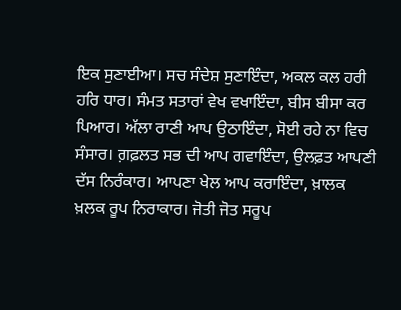ਇਕ ਸੁਣਾਈਆ। ਸਚ ਸੰਦੇਸ਼ ਸੁਣਾਇੰਦਾ, ਅਕਲ ਕਲ ਹਰੀ ਹਰਿ ਧਾਰ। ਸੰਮਤ ਸਤਾਰਾਂ ਵੇਖ ਵਖਾਇੰਦਾ, ਬੀਸ ਬੀਸਾ ਕਰ ਪਿਆਰ। ਅੱਲਾ ਰਾਣੀ ਆਪ ਉਠਾਇੰਦਾ, ਸੋਈ ਰਹੇ ਨਾ ਵਿਚ ਸੰਸਾਰ। ਗ਼ਫ਼ਲਤ ਸਭ ਦੀ ਆਪ ਗਵਾਇੰਦਾ, ਉਲਫ਼ਤ ਆਪਣੀ ਦੱਸ ਨਿਰੰਕਾਰ। ਆਪਣਾ ਖੇਲ ਆਪ ਕਰਾਇੰਦਾ, ਖ਼ਾਲਕ ਖ਼ਲਕ ਰੂਪ ਨਿਰਾਕਾਰ। ਜੋਤੀ ਜੋਤ ਸਰੂਪ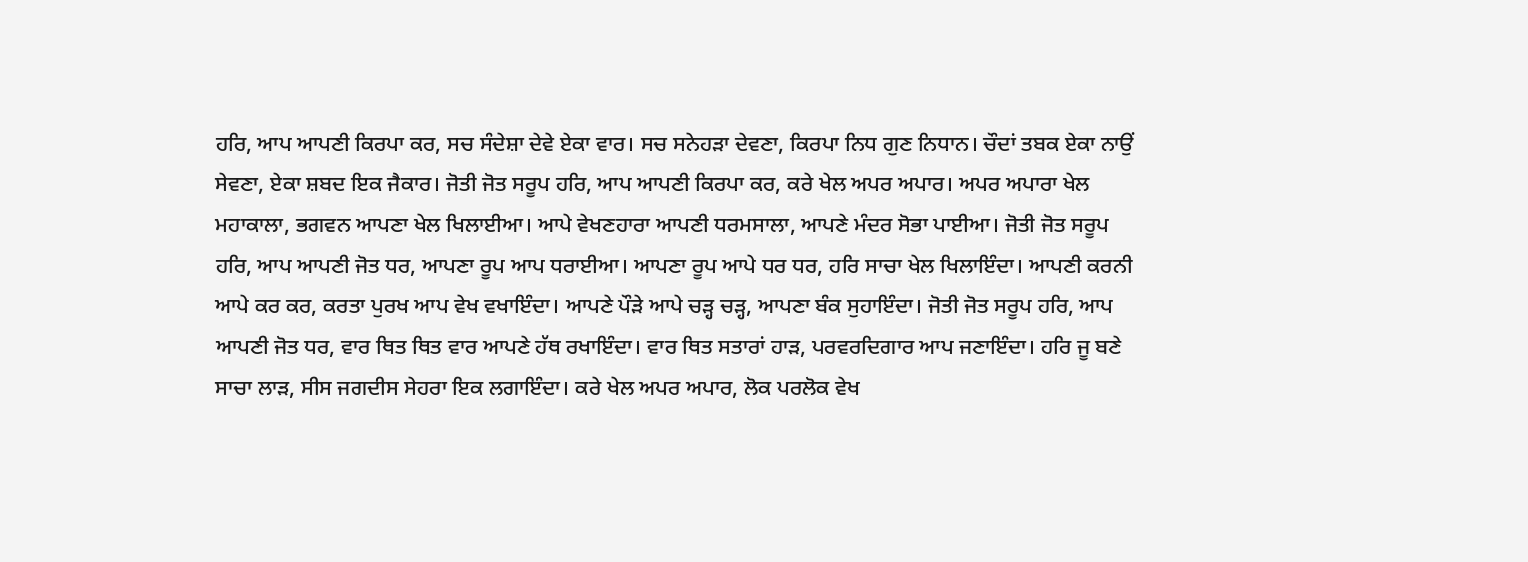ਹਰਿ, ਆਪ ਆਪਣੀ ਕਿਰਪਾ ਕਰ, ਸਚ ਸੰਦੇਸ਼ਾ ਦੇਵੇ ਏਕਾ ਵਾਰ। ਸਚ ਸਨੇਹੜਾ ਦੇਵਣਾ, ਕਿਰਪਾ ਨਿਧ ਗੁਣ ਨਿਧਾਨ। ਚੌਦਾਂ ਤਬਕ ਏਕਾ ਨਾਉਂ ਸੇਵਣਾ, ਏਕਾ ਸ਼ਬਦ ਇਕ ਜੈਕਾਰ। ਜੋਤੀ ਜੋਤ ਸਰੂਪ ਹਰਿ, ਆਪ ਆਪਣੀ ਕਿਰਪਾ ਕਰ, ਕਰੇ ਖੇਲ ਅਪਰ ਅਪਾਰ। ਅਪਰ ਅਪਾਰਾ ਖੇਲ ਮਹਾਕਾਲਾ, ਭਗਵਨ ਆਪਣਾ ਖੇਲ ਖਿਲਾਈਆ। ਆਪੇ ਵੇਖਣਹਾਰਾ ਆਪਣੀ ਧਰਮਸਾਲਾ, ਆਪਣੇ ਮੰਦਰ ਸੋਭਾ ਪਾਈਆ। ਜੋਤੀ ਜੋਤ ਸਰੂਪ ਹਰਿ, ਆਪ ਆਪਣੀ ਜੋਤ ਧਰ, ਆਪਣਾ ਰੂਪ ਆਪ ਧਰਾਈਆ। ਆਪਣਾ ਰੂਪ ਆਪੇ ਧਰ ਧਰ, ਹਰਿ ਸਾਚਾ ਖੇਲ ਖਿਲਾਇੰਦਾ। ਆਪਣੀ ਕਰਨੀ ਆਪੇ ਕਰ ਕਰ, ਕਰਤਾ ਪੁਰਖ ਆਪ ਵੇਖ ਵਖਾਇੰਦਾ। ਆਪਣੇ ਪੌੜੇ ਆਪੇ ਚੜ੍ਹ ਚੜ੍ਹ, ਆਪਣਾ ਬੰਕ ਸੁਹਾਇੰਦਾ। ਜੋਤੀ ਜੋਤ ਸਰੂਪ ਹਰਿ, ਆਪ ਆਪਣੀ ਜੋਤ ਧਰ, ਵਾਰ ਥਿਤ ਥਿਤ ਵਾਰ ਆਪਣੇ ਹੱਥ ਰਖਾਇੰਦਾ। ਵਾਰ ਥਿਤ ਸਤਾਰਾਂ ਹਾੜ, ਪਰਵਰਦਿਗਾਰ ਆਪ ਜਣਾਇੰਦਾ। ਹਰਿ ਜੂ ਬਣੇ ਸਾਚਾ ਲਾੜ, ਸੀਸ ਜਗਦੀਸ ਸੇਹਰਾ ਇਕ ਲਗਾਇੰਦਾ। ਕਰੇ ਖੇਲ ਅਪਰ ਅਪਾਰ, ਲੋਕ ਪਰਲੋਕ ਵੇਖ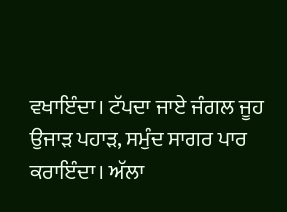ਵਖਾਇੰਦਾ। ਟੱਪਦਾ ਜਾਏ ਜੰਗਲ ਜੂਹ ਉਜਾੜ ਪਹਾੜ, ਸਮੁੰਦ ਸਾਗਰ ਪਾਰ ਕਰਾਇੰਦਾ। ਅੱਲਾ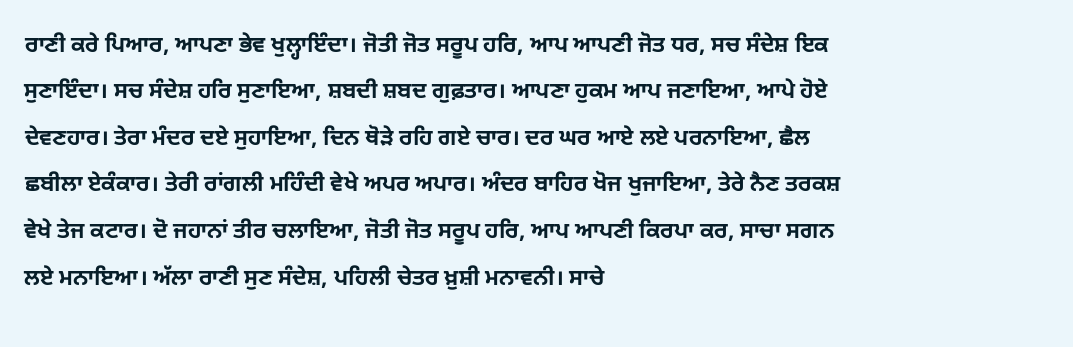ਰਾਣੀ ਕਰੇ ਪਿਆਰ, ਆਪਣਾ ਭੇਵ ਖੁਲ੍ਹਾਇੰਦਾ। ਜੋਤੀ ਜੋਤ ਸਰੂਪ ਹਰਿ, ਆਪ ਆਪਣੀ ਜੋਤ ਧਰ, ਸਚ ਸੰਦੇਸ਼ ਇਕ ਸੁਣਾਇੰਦਾ। ਸਚ ਸੰਦੇਸ਼ ਹਰਿ ਸੁਣਾਇਆ, ਸ਼ਬਦੀ ਸ਼ਬਦ ਗੁਫ਼ਤਾਰ। ਆਪਣਾ ਹੁਕਮ ਆਪ ਜਣਾਇਆ, ਆਪੇ ਹੋਏ ਦੇਵਣਹਾਰ। ਤੇਰਾ ਮੰਦਰ ਦਏ ਸੁਹਾਇਆ, ਦਿਨ ਥੋੜੇ ਰਹਿ ਗਏ ਚਾਰ। ਦਰ ਘਰ ਆਏ ਲਏ ਪਰਨਾਇਆ, ਛੈਲ ਛਬੀਲਾ ਏਕੰਕਾਰ। ਤੇਰੀ ਰਾਂਗਲੀ ਮਹਿੰਦੀ ਵੇਖੇ ਅਪਰ ਅਪਾਰ। ਅੰਦਰ ਬਾਹਿਰ ਖੋਜ ਖੁਜਾਇਆ, ਤੇਰੇ ਨੈਣ ਤਰਕਸ਼ ਵੇਖੇ ਤੇਜ ਕਟਾਰ। ਦੋ ਜਹਾਨਾਂ ਤੀਰ ਚਲਾਇਆ, ਜੋਤੀ ਜੋਤ ਸਰੂਪ ਹਰਿ, ਆਪ ਆਪਣੀ ਕਿਰਪਾ ਕਰ, ਸਾਚਾ ਸਗਨ ਲਏ ਮਨਾਇਆ। ਅੱਲਾ ਰਾਣੀ ਸੁਣ ਸੰਦੇਸ਼, ਪਹਿਲੀ ਚੇਤਰ ਖ਼ੁਸ਼ੀ ਮਨਾਵਨੀ। ਸਾਚੇ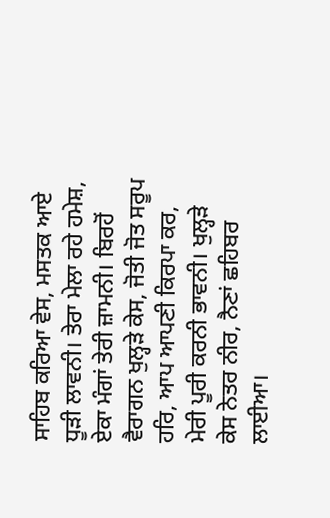ਸਾਹਿਬ ਕਰਿਆ ਵੇਸ, ਮਸਤਕ ਆਏ ਧੂੜੀ ਲਾਵਨੀ। ਤੇਰਾ ਮੇਲਾ ਰਹੇ ਹਮੇਸ਼, ਏਕਾ ਮੰਗਾਂ ਤੇਰੀ ਜ਼ਾਮਨੀ। ਬਿਰਹੋਂ ਵੈਰਾਗਨ ਖੁਲ੍ਹੜੇ ਕੇਸ, ਜੋਤੀ ਜੋਤ ਸਰੂਪ ਹਰਿ, ਆਪ ਆਪਣੀ ਕਿਰਪਾ ਕਰ, ਮੇਰੀ ਪੂਰੀ ਕਰਨੀ ਭਾਵਨੀ। ਖੁਲ੍ਹੜੇ ਕੇਸ ਨੇਤਰ ਨੀਰ, ਨੈਣਾਂ ਛਹਿਬਰ ਲਾਈਆ।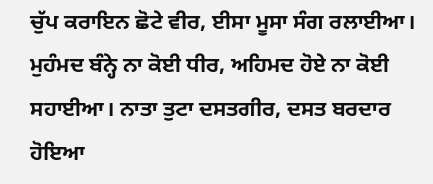ਚੁੱਪ ਕਰਾਇਨ ਛੋਟੇ ਵੀਰ, ਈਸਾ ਮੂਸਾ ਸੰਗ ਰਲਾਈਆ। ਮੁਹੰਮਦ ਬੰਨ੍ਹੇ ਨਾ ਕੋਈ ਧੀਰ, ਅਹਿਮਦ ਹੋਏ ਨਾ ਕੋਈ ਸਹਾਈਆ। ਨਾਤਾ ਤੁਟਾ ਦਸਤਗੀਰ, ਦਸਤ ਬਰਦਾਰ ਹੋਇਆ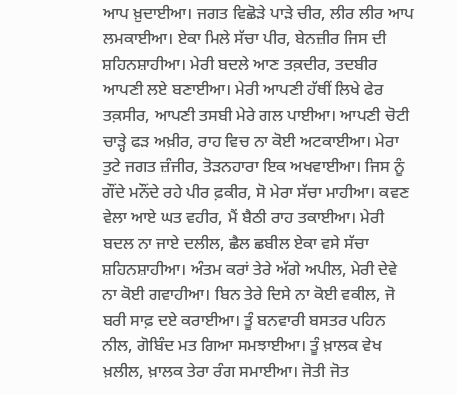ਆਪ ਖ਼ੁਦਾਈਆ। ਜਗਤ ਵਿਛੋੜੇ ਪਾੜੇ ਚੀਰ, ਲੀਰ ਲੀਰ ਆਪ ਲਮਕਾਈਆ। ਏਕਾ ਮਿਲੇ ਸੱਚਾ ਪੀਰ, ਬੇਨਜ਼ੀਰ ਜਿਸ ਦੀ ਸ਼ਹਿਨਸ਼ਾਹੀਆ। ਮੇਰੀ ਬਦਲੇ ਆਣ ਤਕ਼ਦੀਰ, ਤਦਬੀਰ ਆਪਣੀ ਲਏ ਬਣਾਈਆ। ਮੇਰੀ ਆਪਣੀ ਹੱਥੀਂ ਲਿਖੇ ਫੇਰ ਤਕ਼ਸੀਰ, ਆਪਣੀ ਤਸਬੀ ਮੇਰੇ ਗਲ ਪਾਈਆ। ਆਪਣੀ ਚੋਟੀ ਚਾੜ੍ਹੇ ਫੜ ਅਖ਼ੀਰ, ਰਾਹ ਵਿਚ ਨਾ ਕੋਈ ਅਟਕਾਈਆ। ਮੇਰਾ ਤੁਟੇ ਜਗਤ ਜ਼ੰਜੀਰ, ਤੋੜਨਹਾਰਾ ਇਕ ਅਖਵਾਈਆ। ਜਿਸ ਨੂੰ ਗੌਂਦੇ ਮਨੌਂਦੇ ਰਹੇ ਪੀਰ ਫ਼ਕੀਰ, ਸੋ ਮੇਰਾ ਸੱਚਾ ਮਾਹੀਆ। ਕਵਣ ਵੇਲਾ ਆਏ ਘਤ ਵਹੀਰ, ਮੈਂ ਬੈਠੀ ਰਾਹ ਤਕਾਈਆ। ਮੇਰੀ ਬਦਲ ਨਾ ਜਾਏ ਦਲੀਲ, ਛੈਲ ਛਬੀਲ ਏਕਾ ਵਸੇ ਸੱਚਾ ਸ਼ਹਿਨਸ਼ਾਹੀਆ। ਅੰਤਮ ਕਰਾਂ ਤੇਰੇ ਅੱਗੇ ਅਪੀਲ, ਮੇਰੀ ਦੇਵੇ ਨਾ ਕੋਈ ਗਵਾਹੀਆ। ਬਿਨ ਤੇਰੇ ਦਿਸੇ ਨਾ ਕੋਈ ਵਕੀਲ, ਜੋ ਬਰੀ ਸਾਫ਼ ਦਏ ਕਰਾਈਆ। ਤੂੰ ਬਨਵਾਰੀ ਬਸਤਰ ਪਹਿਨ ਨੀਲ, ਗੋਬਿੰਦ ਮਤ ਗਿਆ ਸਮਝਾਈਆ। ਤੂੰ ਖ਼ਾਲਕ ਵੇਖ ਖ਼ਲੀਲ, ਖ਼ਾਲਕ ਤੇਰਾ ਰੰਗ ਸਮਾਈਆ। ਜੋਤੀ ਜੋਤ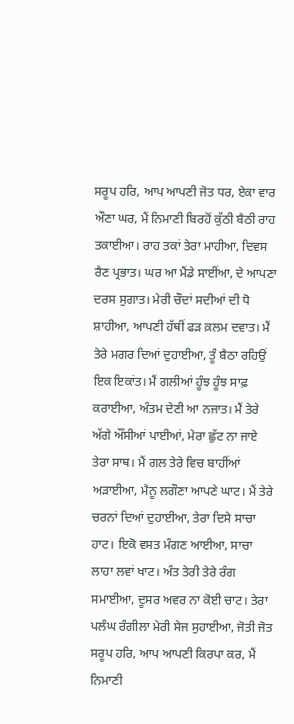ਸਰੂਪ ਹਰਿ, ਆਪ ਆਪਣੀ ਜੋਤ ਧਰ, ਏਕਾ ਵਾਰ ਔਣਾ ਘਰ, ਮੈਂ ਨਿਮਾਣੀ ਬਿਰਹੋਂ ਕੁੱਠੀ ਬੈਠੀ ਰਾਹ ਤਕਾਈਆ। ਰਾਹ ਤਕਾਂ ਤੇਰਾ ਮਾਹੀਆ, ਦਿਵਸ ਰੈਣ ਪ੍ਰਭਾਤ। ਘਰ ਆ ਮੈਂਡੇ ਸਾਈਂਆ, ਦੇ ਆਪਣਾ ਦਰਸ ਸੁਗਾਤ। ਮੇਰੀ ਚੌਦਾਂ ਸਦੀਆਂ ਦੀ ਧੋ ਸ਼ਾਹੀਆ, ਆਪਣੀ ਹੱਥੀਂ ਫੜ ਕ਼ਲਮ ਦਵਾਤ। ਮੈਂ ਤੇਰੇ ਮਗਰ ਦਿਆਂ ਦੁਹਾਈਆ, ਤੂੰ ਬੈਠਾ ਰਹਿਉਂ ਇਕ ਇਕਾਂਤ। ਮੈਂ ਗਲੀਆਂ ਹੂੰਝ ਹੂੰਝ ਸਾਫ਼ ਕਰਾਈਆ, ਅੰਤਮ ਦੇਣੀ ਆ ਨਜਾਤ। ਮੈਂ ਤੇਰੇ ਅੱਗੇ ਔਂਸੀਆਂ ਪਾਈਆਂ, ਮੇਰਾ ਛੁੱਟ ਨਾ ਜਾਏ ਤੇਰਾ ਸਾਥ। ਮੈਂ ਗਲ ਤੇਰੇ ਵਿਚ ਬਾਹੀਂਆਂ ਅੜਾਈਆ, ਮੈਨੂ ਲਗੌਣਾ ਆਪਣੇ ਘਾਟ। ਮੈਂ ਤੇਰੇ ਚਰਨਾਂ ਦਿਆਂ ਦੁਹਾਈਆ, ਤੇਰਾ ਦਿਸੇ ਸਾਚਾ ਹਾਟ। ਇਕੋ ਵਸਤ ਮੰਗਣ ਆਈਆ, ਸਾਚਾ ਲਾਹਾ ਲਵਾਂ ਖਾਟ। ਅੰਤ ਤੇਰੀ ਤੇਰੇ ਰੰਗ ਸਮਾਈਆ, ਦੂਸਰ ਅਵਰ ਨਾ ਕੋਈ ਚਾਟ। ਤੇਰਾ ਪਲੰਘ ਰੰਗੀਲਾ ਮੇਰੀ ਸੇਜ ਸੁਹਾਈਆ, ਜੋਤੀ ਜੋਤ ਸਰੂਪ ਹਰਿ, ਆਪ ਆਪਣੀ ਕਿਰਪਾ ਕਰ, ਮੈਂ ਨਿਮਾਣੀ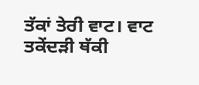ਤੱਕਾਂ ਤੇਰੀ ਵਾਟ। ਵਾਟ ਤਕੇਂਦੜੀ ਥੱਕੀ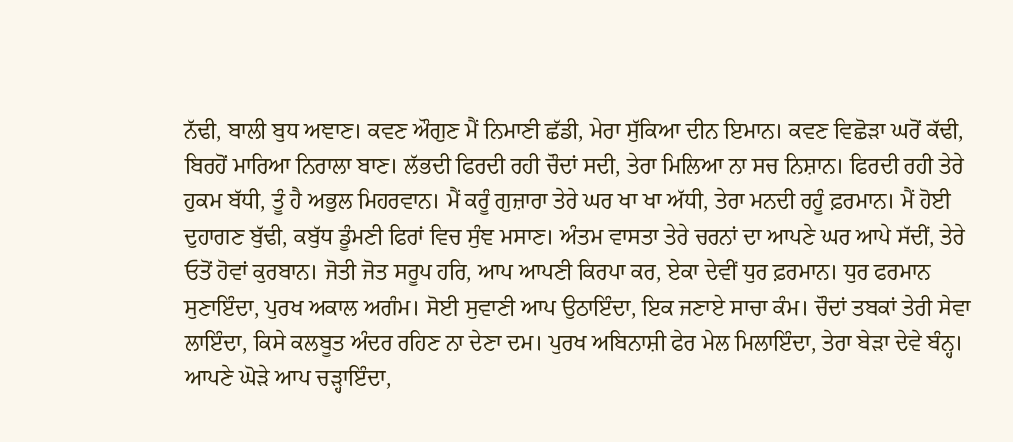ਨੱਢੀ, ਬਾਲੀ ਬੁਧ ਅਞਾਣ। ਕਵਣ ਔਗੁਣ ਮੈਂ ਨਿਮਾਣੀ ਛੱਡੀ, ਮੇਰਾ ਸੁੱਕਿਆ ਦੀਨ ਇਮਾਨ। ਕਵਣ ਵਿਛੋੜਾ ਘਰੋਂ ਕੱਢੀ, ਬਿਰਹੋਂ ਮਾਰਿਆ ਨਿਰਾਲਾ ਬਾਣ। ਲੱਭਦੀ ਫਿਰਦੀ ਰਹੀ ਚੌਦਾਂ ਸਦੀ, ਤੇਰਾ ਮਿਲਿਆ ਨਾ ਸਚ ਨਿਸ਼ਾਨ। ਫਿਰਦੀ ਰਹੀ ਤੇਰੇ ਹੁਕਮ ਬੱਧੀ, ਤੂੰ ਹੈ ਅਭੁਲ ਮਿਹਰਵਾਨ। ਮੈਂ ਕਰੂੰ ਗੁਜ਼ਾਰਾ ਤੇਰੇ ਘਰ ਖਾ ਖਾ ਅੱਧੀ, ਤੇਰਾ ਮਨਦੀ ਰਹੂੰ ਫ਼ਰਮਾਨ। ਮੈਂ ਹੋਈ ਦੁਹਾਗਣ ਬੁੱਢੀ, ਕਬੁੱਧ ਡੂੰਮਣੀ ਫਿਰਾਂ ਵਿਚ ਸੁੰਞ ਮਸਾਣ। ਅੰਤਮ ਵਾਸਤਾ ਤੇਰੇ ਚਰਨਾਂ ਦਾ ਆਪਣੇ ਘਰ ਆਪੇ ਸੱਦੀਂ, ਤੇਰੇ ਓਤੋਂ ਹੋਵਾਂ ਕੁਰਬਾਨ। ਜੋਤੀ ਜੋਤ ਸਰੂਪ ਹਰਿ, ਆਪ ਆਪਣੀ ਕਿਰਪਾ ਕਰ, ਏਕਾ ਦੇਵੀਂ ਧੁਰ ਫ਼ਰਮਾਨ। ਧੁਰ ਫਰਮਾਨ ਸੁਣਾਇੰਦਾ, ਪੁਰਖ ਅਕਾਲ ਅਗੰਮ। ਸੋਈ ਸੁਵਾਣੀ ਆਪ ਉਠਾਇੰਦਾ, ਇਕ ਜਣਾਏ ਸਾਚਾ ਕੰਮ। ਚੌਦਾਂ ਤਬਕਾਂ ਤੇਰੀ ਸੇਵਾ ਲਾਇੰਦਾ, ਕਿਸੇ ਕਲਬੂਤ ਅੰਦਰ ਰਹਿਣ ਨਾ ਦੇਣਾ ਦਮ। ਪੁਰਖ ਅਬਿਨਾਸ਼ੀ ਫੇਰ ਮੇਲ ਮਿਲਾਇੰਦਾ, ਤੇਰਾ ਬੇੜਾ ਦੇਵੇ ਬੰਨ੍ਹ। ਆਪਣੇ ਘੋੜੇ ਆਪ ਚੜ੍ਹਾਇੰਦਾ,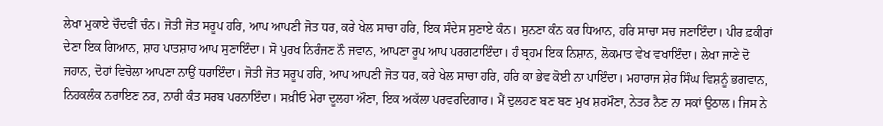ਲੇਖਾ ਮੁਕਾਏ ਚੌਦਵੀਂ ਚੰਨ। ਜੋਤੀ ਜੋਤ ਸਰੂਪ ਹਰਿ, ਆਪ ਆਪਣੀ ਜੋਤ ਧਰ, ਕਰੇ ਖੇਲ ਸਾਚਾ ਹਰਿ, ਇਕ ਸੰਦੇਸ ਸੁਣਾਏ ਕੰਨ। ਸੁਨਣਾ ਕੰਨ ਕਰ ਧਿਆਨ, ਹਰਿ ਸਾਚਾ ਸਚ ਜਣਾਇੰਦਾ। ਪੀਰ ਫ਼ਕੀਰਾਂ ਦੇਣਾ ਇਕ ਗਿਆਨ, ਸ਼ਾਹ ਪਾਤਸ਼ਾਹ ਆਪ ਸੁਣਾਇੰਦਾ। ਸੋ ਪੁਰਖ ਨਿਰੰਜਣ ਨੌ ਜਵਾਨ, ਆਪਣਾ ਰੂਪ ਆਪ ਪਰਗਟਾਇੰਦਾ। ਹੰ ਬ੍ਰਹਮ ਇਕ ਨਿਸ਼ਾਨ, ਲੋਕਮਾਤ ਵੇਖ ਵਖਾਇੰਦਾ। ਲੇਖਾ ਜਾਣੇ ਦੋ ਜਹਾਨ, ਦੋਹਾਂ ਵਿਚੋਲਾ ਆਪਣਾ ਨਾਉਂ ਧਰਾਇੰਦਾ। ਜੋਤੀ ਜੋਤ ਸਰੂਪ ਹਰਿ, ਆਪ ਆਪਣੀ ਜੋਤ ਧਰ, ਕਰੇ ਖੇਲ ਸਾਚਾ ਹਰਿ, ਹਰਿ ਕਾ ਭੇਵ ਕੋਈ ਨਾ ਪਾਇੰਦਾ। ਮਹਾਰਾਜ ਸ਼ੇਰ ਸਿੰਘ ਵਿਸ਼ਨੂੰ ਭਗਵਾਨ, ਨਿਹਕਲੰਕ ਨਰਾਇਣ ਨਰ, ਨਾਰੀ ਕੰਤ ਸਰਬ ਪਰਨਾਇੰਦਾ। ਸਖ਼ੀਓ ਮੇਰਾ ਦੂਲਹਾ ਔਣਾ, ਇਕ ਅਕੱਲਾ ਪਰਵਰਦਿਗਾਰ। ਮੈਂ ਦੁਲਹਣ ਬਣ ਬਣ ਮੁਖ ਸ਼ਰਮੌਣਾ, ਨੇਤਰ ਨੈਣ ਨਾ ਸਕਾਂ ਉਠਾਲ। ਜਿਸ ਨੇ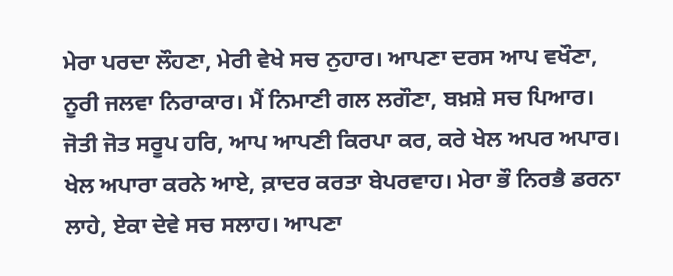ਮੇਰਾ ਪਰਦਾ ਲੌਹਣਾ, ਮੇਰੀ ਵੇਖੇ ਸਚ ਨੁਹਾਰ। ਆਪਣਾ ਦਰਸ ਆਪ ਵਖੌਣਾ, ਨੂਰੀ ਜਲਵਾ ਨਿਰਾਕਾਰ। ਮੈਂ ਨਿਮਾਣੀ ਗਲ ਲਗੌਣਾ, ਬਖ਼ਸ਼ੇ ਸਚ ਪਿਆਰ। ਜੋਤੀ ਜੋਤ ਸਰੂਪ ਹਰਿ, ਆਪ ਆਪਣੀ ਕਿਰਪਾ ਕਰ, ਕਰੇ ਖੇਲ ਅਪਰ ਅਪਾਰ। ਖੇਲ ਅਪਾਰਾ ਕਰਨੇ ਆਏ, ਕ਼ਾਦਰ ਕਰਤਾ ਬੇਪਰਵਾਹ। ਮੇਰਾ ਭੌ ਨਿਰਭੈ ਡਰਨਾ ਲਾਹੇ, ਏਕਾ ਦੇਵੇ ਸਚ ਸਲਾਹ। ਆਪਣਾ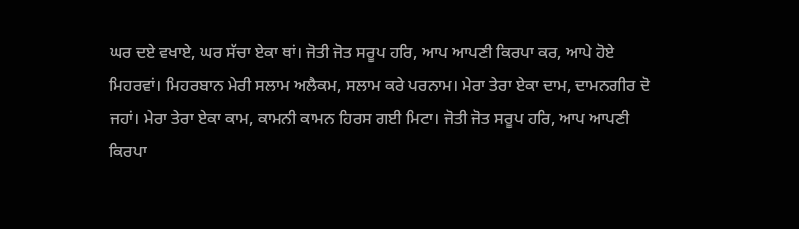ਘਰ ਦਏ ਵਖਾਏ, ਘਰ ਸੱਚਾ ਏਕਾ ਥਾਂ। ਜੋਤੀ ਜੋਤ ਸਰੂਪ ਹਰਿ, ਆਪ ਆਪਣੀ ਕਿਰਪਾ ਕਰ, ਆਪੇ ਹੋਏ ਮਿਹਰਵਾਂ। ਮਿਹਰਬਾਨ ਮੇਰੀ ਸਲਾਮ ਅਲੈਕਮ, ਸਲਾਮ ਕਰੇ ਪਰਨਾਮ। ਮੇਰਾ ਤੇਰਾ ਏਕਾ ਦਾਮ, ਦਾਮਨਗੀਰ ਦੋ ਜਹਾਂ। ਮੇਰਾ ਤੇਰਾ ਏਕਾ ਕਾਮ, ਕਾਮਨੀ ਕਾਮਨ ਹਿਰਸ ਗਈ ਮਿਟਾ। ਜੋਤੀ ਜੋਤ ਸਰੂਪ ਹਰਿ, ਆਪ ਆਪਣੀ ਕਿਰਪਾ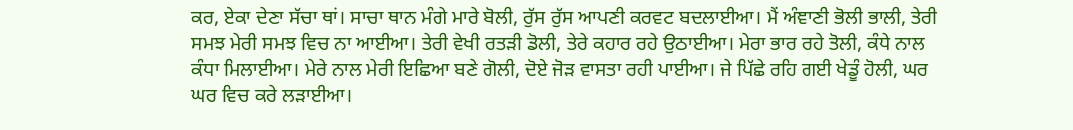ਕਰ, ਏਕਾ ਦੇਣਾ ਸੱਚਾ ਥਾਂ। ਸਾਚਾ ਥਾਨ ਮੰਗੇ ਮਾਰੇ ਬੋਲੀ, ਰੁੱਸ ਰੁੱਸ ਆਪਣੀ ਕਰਵਟ ਬਦਲਾਈਆ। ਮੈਂ ਅੰਞਾਣੀ ਭੋਲੀ ਭਾਲੀ, ਤੇਰੀ ਸਮਝ ਮੇਰੀ ਸਮਝ ਵਿਚ ਨਾ ਆਈਆ। ਤੇਰੀ ਵੇਖੀ ਰਤੜੀ ਡੋਲੀ, ਤੇਰੇ ਕਹਾਰ ਰਹੇ ਉਠਾਈਆ। ਮੇਰਾ ਭਾਰ ਰਹੇ ਤੋਲੀ, ਕੰਧੇ ਨਾਲ ਕੰਧਾ ਮਿਲਾਈਆ। ਮੇਰੇ ਨਾਲ ਮੇਰੀ ਇਛਿਆ ਬਣੇ ਗੋਲੀ, ਦੋਏ ਜੋੜ ਵਾਸਤਾ ਰਹੀ ਪਾਈਆ। ਜੇ ਪਿੱਛੇ ਰਹਿ ਗਈ ਖੇਡੂੰ ਹੋਲੀ, ਘਰ ਘਰ ਵਿਚ ਕਰੇ ਲੜਾਈਆ।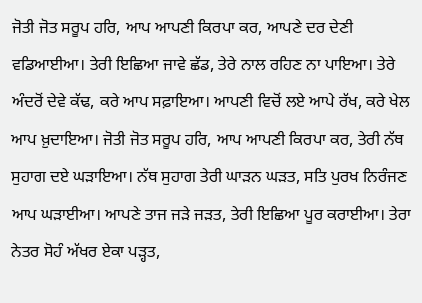ਜੋਤੀ ਜੋਤ ਸਰੂਪ ਹਰਿ, ਆਪ ਆਪਣੀ ਕਿਰਪਾ ਕਰ, ਆਪਣੇ ਦਰ ਦੇਣੀ ਵਡਿਆਈਆ। ਤੇਰੀ ਇਛਿਆ ਜਾਵੇ ਛੱਡ, ਤੇਰੇ ਨਾਲ ਰਹਿਣ ਨਾ ਪਾਇਆ। ਤੇਰੇ ਅੰਦਰੋਂ ਦੇਵੇ ਕੱਢ, ਕਰੇ ਆਪ ਸਫ਼ਾਇਆ। ਆਪਣੀ ਵਿਚੋਂ ਲਏ ਆਪੇ ਰੱਖ, ਕਰੇ ਖੇਲ ਆਪ ਖ਼ੁਦਾਇਆ। ਜੋਤੀ ਜੋਤ ਸਰੂਪ ਹਰਿ, ਆਪ ਆਪਣੀ ਕਿਰਪਾ ਕਰ, ਤੇਰੀ ਨੱਥ ਸੁਹਾਗ ਦਏ ਘੜਾਇਆ। ਨੱਥ ਸੁਹਾਗ ਤੇਰੀ ਘਾੜਨ ਘੜਤ, ਸਤਿ ਪੁਰਖ ਨਿਰੰਜਣ ਆਪ ਘੜਾਈਆ। ਆਪਣੇ ਤਾਜ ਜੜੇ ਜੜਤ, ਤੇਰੀ ਇਛਿਆ ਪੂਰ ਕਰਾਈਆ। ਤੇਰਾ ਨੇਤਰ ਸੋਹੰ ਅੱਖਰ ਏਕਾ ਪੜ੍ਹਤ,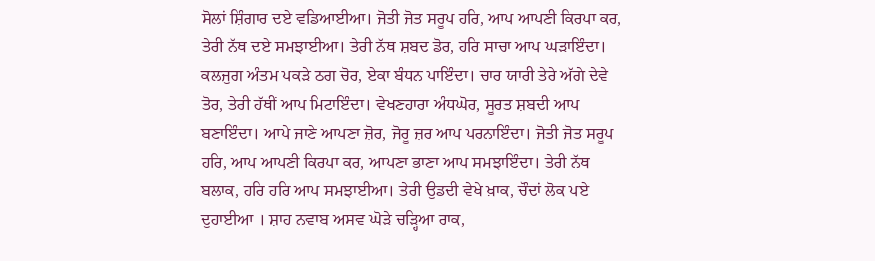ਸੋਲਾਂ ਸ਼ਿੰਗਾਰ ਦਏ ਵਡਿਆਈਆ। ਜੋਤੀ ਜੋਤ ਸਰੂਪ ਹਰਿ, ਆਪ ਆਪਣੀ ਕਿਰਪਾ ਕਰ, ਤੇਰੀ ਨੱਥ ਦਏ ਸਮਝਾਈਆ। ਤੇਰੀ ਨੱਥ ਸ਼ਬਦ ਡੋਰ, ਹਰਿ ਸਾਚਾ ਆਪ ਘੜਾਇੰਦਾ। ਕਲਜੁਗ ਅੰਤਮ ਪਕੜੇ ਠਗ ਚੋਰ, ਏਕਾ ਬੰਧਨ ਪਾਇੰਦਾ। ਚਾਰ ਯਾਰੀ ਤੇਰੇ ਅੱਗੇ ਦੇਵੇ ਤੋਰ, ਤੇਰੀ ਹੱਥੀਂ ਆਪ ਮਿਟਾਇੰਦਾ। ਵੇਖਣਹਾਰਾ ਅੰਧਘੋਰ, ਸੂਰਤ ਸ਼ਬਦੀ ਆਪ ਬਣਾਇੰਦਾ। ਆਪੇ ਜਾਣੇ ਆਪਣਾ ਜ਼ੋਰ, ਜੋਰੂ ਜ਼ਰ ਆਪ ਪਰਨਾਇੰਦਾ। ਜੋਤੀ ਜੋਤ ਸਰੂਪ ਹਰਿ, ਆਪ ਆਪਣੀ ਕਿਰਪਾ ਕਰ, ਆਪਣਾ ਭਾਣਾ ਆਪ ਸਮਝਾਇੰਦਾ। ਤੇਰੀ ਨੱਥ ਬਲਾਕ, ਹਰਿ ਹਰਿ ਆਪ ਸਮਝਾਈਆ। ਤੇਰੀ ਉਡਦੀ ਵੇਖੇ ਖ਼ਾਕ, ਚੌਦਾਂ ਲੋਕ ਪਏ ਦੁਹਾਈਆ । ਸ਼ਾਹ ਨਵਾਬ ਅਸਵ ਘੋੜੇ ਚੜ੍ਹਿਆ ਰਾਕ,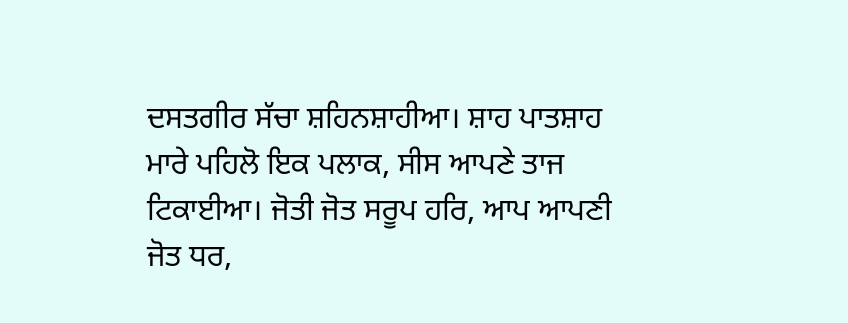ਦਸਤਗੀਰ ਸੱਚਾ ਸ਼ਹਿਨਸ਼ਾਹੀਆ। ਸ਼ਾਹ ਪਾਤਸ਼ਾਹ ਮਾਰੇ ਪਹਿਲੋ ਇਕ ਪਲਾਕ, ਸੀਸ ਆਪਣੇ ਤਾਜ ਟਿਕਾਈਆ। ਜੋਤੀ ਜੋਤ ਸਰੂਪ ਹਰਿ, ਆਪ ਆਪਣੀ ਜੋਤ ਧਰ,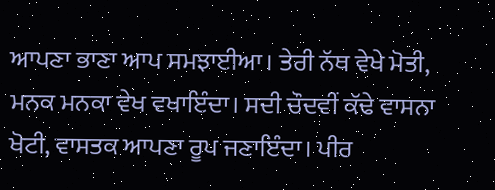ਆਪਣਾ ਭਾਣਾ ਆਪ ਸਮਝਾਈਆ। ਤੇਰੀ ਨੱਥ ਵੇਖੇ ਮੋਤੀ, ਮਨਕ ਮਨਕਾ ਵੇਖ ਵਖਾਇੰਦਾ। ਸਦੀ ਚੌਦਵੀਂ ਕੱਢੇ ਵਾਸਨਾ ਖੋਟੀ, ਵਾਸਤਕ ਆਪਣਾ ਰੂਪ ਜਣਾਇੰਦਾ। ਪੀਰ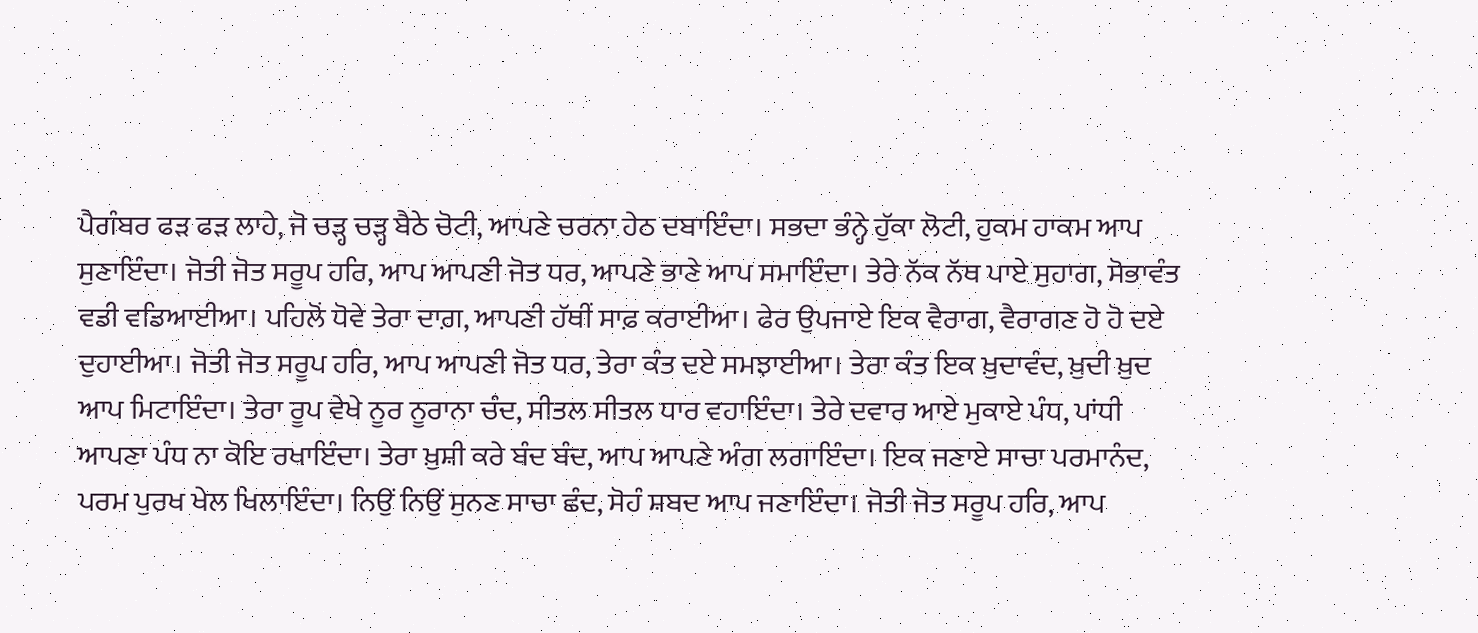ਪੈਗੰਬਰ ਫੜ ਫੜ ਲਾਹੇ, ਜੋ ਚੜ੍ਹ ਚੜ੍ਹ ਬੈਠੇ ਚੋਟੀ, ਆਪਣੇ ਚਰਨਾ ਹੇਠ ਦਬਾਇੰਦਾ। ਸਭਦਾ ਭੰਨ੍ਹੇ ਹੁੱਕਾ ਲੋਟੀ, ਹੁਕਮ ਹਾਕਮ ਆਪ ਸੁਣਾਇੰਦਾ। ਜੋਤੀ ਜੋਤ ਸਰੂਪ ਹਰਿ, ਆਪ ਆਪਣੀ ਜੋਤ ਧਰ, ਆਪਣੇ ਭਾਣੇ ਆਪ ਸਮਾਇੰਦਾ। ਤੇਰੇ ਨੱਕ ਨੱਥ ਪਾਏ ਸੁਹਾਗ, ਸੋਭਾਵੰਤ ਵਡੀ ਵਡਿਆਈਆ। ਪਹਿਲੋਂ ਧੋਵੇ ਤੇਰਾ ਦਾਗ਼, ਆਪਣੀ ਹੱਥੀਂ ਸਾਫ਼ ਕਰਾਈਆ। ਫੇਰ ਉਪਜਾਏ ਇਕ ਵੈਰਾਗ, ਵੈਰਾਗਣ ਹੋ ਹੋ ਦਏ ਦੁਹਾਈਆ। ਜੋਤੀ ਜੋਤ ਸਰੂਪ ਹਰਿ, ਆਪ ਆਪਣੀ ਜੋਤ ਧਰ, ਤੇਰਾ ਕੰਤ ਦਏ ਸਮਝਾਈਆ। ਤੇਰਾ ਕੰਤ ਇਕ ਖ਼ੁਦਾਵੰਦ, ਖ਼ੁਦੀ ਖ਼ੁਦ ਆਪ ਮਿਟਾਇੰਦਾ। ਤੇਰਾ ਰੂਪ ਵੇਖੇ ਨੂਰ ਨੂਰਾਨਾ ਚੰਦ, ਸੀਤਲ ਸੀਤਲ ਧਾਰ ਵਹਾਇੰਦਾ। ਤੇਰੇ ਦਵਾਰ ਆਏ ਮੁਕਾਏ ਪੰਧ, ਪਾਂਧੀ ਆਪਣਾ ਪੰਧ ਨਾ ਕੋਇ ਰਖਾਇੰਦਾ। ਤੇਰਾ ਖ਼ੁਸ਼ੀ ਕਰੇ ਬੰਦ ਬੰਦ, ਆਪ ਆਪਣੇ ਅੰਗ ਲਗਾਇੰਦਾ। ਇਕ ਜਣਾਏ ਸਾਚਾ ਪਰਮਾਨੰਦ, ਪਰਮ ਪੁਰਖ ਖੇਲ ਖਿਲਾਇੰਦਾ। ਨਿਉਂ ਨਿਉਂ ਸੁਨਣ ਸਾਚਾ ਛੰਦ, ਸੋਹੰ ਸ਼ਬਦ ਆਪ ਜਣਾਇੰਦਾ। ਜੋਤੀ ਜੋਤ ਸਰੂਪ ਹਰਿ, ਆਪ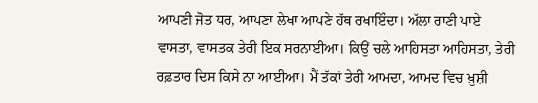ਆਪਣੀ ਜੋਤ ਧਰ, ਆਪਣਾ ਲੇਖਾ ਆਪਣੇ ਹੱਥ ਰਖਾਇੰਦਾ। ਅੱਲਾ ਰਾਣੀ ਪਾਏ ਵਾਸਤਾ, ਵਾਸਤਕ ਤੇਰੀ ਇਕ ਸਰਨਾਈਆ। ਕਿਉਂ ਚਲੇ ਆਹਿਸਤਾ ਆਹਿਸਤਾ, ਤੇਰੀ ਰਫ਼ਤਾਰ ਦਿਸ ਕਿਸੇ ਨਾ ਆਈਆ। ਮੈਂ ਤੱਕਾਂ ਤੇਰੀ ਆਮਦਾ, ਆਮਦ ਵਿਚ ਖ਼ੁਸ਼ੀ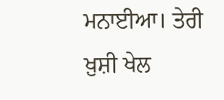ਮਨਾਈਆ। ਤੇਰੀ ਖ਼ੁਸ਼ੀ ਖੇਲ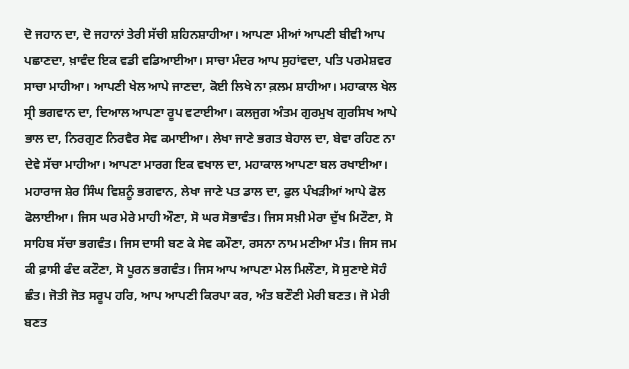ਦੋ ਜਹਾਨ ਦਾ, ਦੋ ਜਹਾਨਾਂ ਤੇਰੀ ਸੱਚੀ ਸ਼ਹਿਨਸ਼ਾਹੀਆ। ਆਪਣਾ ਮੀਆਂ ਆਪਣੀ ਬੀਵੀ ਆਪ ਪਛਾਣਦਾ, ਖ਼ਾਵੰਦ ਇਕ ਵਡੀ ਵਡਿਆਈਆ। ਸਾਚਾ ਮੰਦਰ ਆਪ ਸੁਹਾਂਵਦਾ, ਪਤਿ ਪਰਮੇਸ਼ਵਰ ਸਾਚਾ ਮਾਹੀਆ। ਆਪਣੀ ਖੇਲ ਆਪੇ ਜਾਣਦਾ, ਕੋਈ ਲਿਖੇ ਨਾ ਕ਼ਲਮ ਸ਼ਾਹੀਆ। ਮਹਾਕਾਲ ਖੇਲ ਸ੍ਰੀ ਭਗਵਾਨ ਦਾ, ਦਿਆਲ ਆਪਣਾ ਰੂਪ ਵਟਾਈਆ। ਕਲਜੁਗ ਅੰਤਮ ਗੁਰਮੁਖ ਗੁਰਸਿਖ ਆਪੇ ਭਾਲ ਦਾ, ਨਿਰਗੁਣ ਨਿਰਵੈਰ ਸੇਵ ਕਮਾਈਆ। ਲੇਖਾ ਜਾਣੇ ਭਗਤ ਬੇਹਾਲ ਦਾ, ਬੇਵਾ ਰਹਿਣ ਨਾ ਦੇਵੇ ਸੱਚਾ ਮਾਹੀਆ। ਆਪਣਾ ਮਾਰਗ ਇਕ ਵਖਾਲ ਦਾ, ਮਹਾਕਾਲ ਆਪਣਾ ਬਲ ਰਖਾਈਆ। ਮਹਾਰਾਜ ਸ਼ੇਰ ਸਿੰਘ ਵਿਸ਼ਨੂੰ ਭਗਵਾਨ, ਲੇਖਾ ਜਾਣੇ ਪਤ ਡਾਲ ਦਾ, ਫੁਲ ਪੰਖੜੀਆਂ ਆਪੇ ਫੋਲ ਫੋਲਾਈਆ। ਜਿਸ ਘਰ ਮੇਰੇ ਮਾਹੀ ਔਣਾ, ਸੋ ਘਰ ਸੋਭਾਵੰਤ। ਜਿਸ ਸਖ਼ੀ ਮੇਰਾ ਦੁੱਖ ਮਿਟੌਣਾ, ਸੋ ਸਾਹਿਬ ਸੱਚਾ ਭਗਵੰਤ। ਜਿਸ ਦਾਸੀ ਬਣ ਕੇ ਸੇਵ ਕਮੌਣਾ, ਰਸਨਾ ਨਾਮ ਮਣੀਆ ਮੰਤ। ਜਿਸ ਜਮ ਕੀ ਫ਼ਾਸੀ ਫੰਦ ਕਟੌਣਾ, ਸੋ ਪੂਰਨ ਭਗਵੰਤ। ਜਿਸ ਆਪ ਆਪਣਾ ਮੇਲ ਮਿਲੌਣਾ, ਸੋ ਸੁਣਾਏ ਸੋਹੰ ਛੰਤ। ਜੋਤੀ ਜੋਤ ਸਰੂਪ ਹਰਿ, ਆਪ ਆਪਣੀ ਕਿਰਪਾ ਕਰ, ਅੰਤ ਬਣੌਣੀ ਮੇਰੀ ਬਣਤ। ਜੋ ਮੇਰੀ ਬਣਤ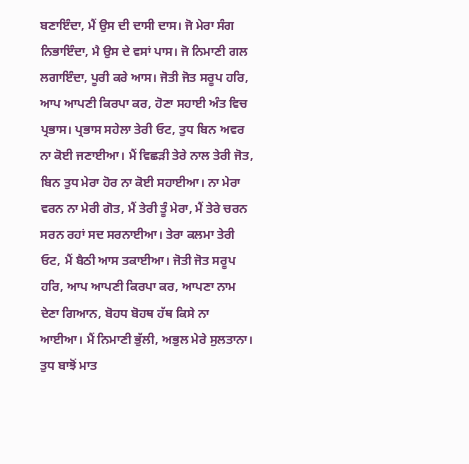ਬਣਾਇੰਦਾ, ਮੈਂ ਉਸ ਦੀ ਦਾਸੀ ਦਾਸ। ਜੋ ਮੇਰਾ ਸੰਗ ਨਿਭਾਇੰਦਾ, ਮੈ ਉਸ ਦੇ ਵਸਾਂ ਪਾਸ। ਜੋ ਨਿਮਾਣੀ ਗਲ ਲਗਾਇੰਦਾ, ਪੂਰੀ ਕਰੇ ਆਸ। ਜੋਤੀ ਜੋਤ ਸਰੂਪ ਹਰਿ, ਆਪ ਆਪਣੀ ਕਿਰਪਾ ਕਰ, ਹੋਣਾ ਸਹਾਈ ਅੰਤ ਵਿਚ ਪ੍ਰਭਾਸ। ਪ੍ਰਭਾਸ ਸਹੇਲਾ ਤੇਰੀ ਓਟ, ਤੁਧ ਬਿਨ ਅਵਰ ਨਾ ਕੋਈ ਜਣਾਈਆ। ਮੈਂ ਵਿਛੜੀ ਤੇਰੇ ਨਾਲ ਤੇਰੀ ਜੋਤ, ਬਿਨ ਤੁਧ ਮੇਰਾ ਹੋਰ ਨਾ ਕੋਈ ਸਹਾਈਆ। ਨਾ ਮੇਰਾ ਵਰਨ ਨਾ ਮੇਰੀ ਗੋਤ, ਮੈਂ ਤੇਰੀ ਤੂੰ ਮੇਰਾ, ਮੈਂ ਤੇਰੇ ਚਰਨ ਸਰਨ ਰਹਾਂ ਸਦ ਸਰਨਾਈਆ। ਤੇਰਾ ਕਲਮਾ ਤੇਰੀ ਓਟ, ਮੈਂ ਬੈਠੀ ਆਸ ਤਕਾਈਆ। ਜੋਤੀ ਜੋਤ ਸਰੂਪ ਹਰਿ, ਆਪ ਆਪਣੀ ਕਿਰਪਾ ਕਰ, ਆਪਣਾ ਨਾਮ ਦੇਣਾ ਗਿਆਨ, ਬੋਹਧ ਬੋਹਥ ਹੱਥ ਕਿਸੇ ਨਾ ਆਈਆ। ਮੈਂ ਨਿਮਾਣੀ ਭੁੱਲੀ, ਅਭੁਲ ਮੇਰੇ ਸੁਲਤਾਨਾ। ਤੁਧ ਬਾਝੋਂ ਮਾਤ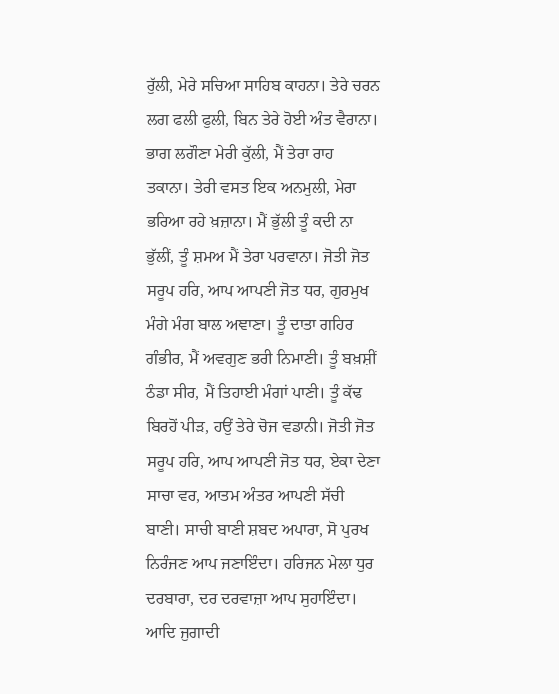ਰੁੱਲੀ, ਮੇਰੇ ਸਚਿਆ ਸਾਹਿਬ ਕਾਹਨਾ। ਤੇਰੇ ਚਰਨ ਲਗ ਫਲੀ ਫੁਲੀ, ਬਿਨ ਤੇਰੇ ਹੋਈ ਅੰਤ ਵੈਰਾਨਾ। ਭਾਗ ਲਗੌਣਾ ਮੇਰੀ ਕੁੱਲੀ, ਮੈਂ ਤੇਰਾ ਰਾਹ ਤਕਾਨਾ। ਤੇਰੀ ਵਸਤ ਇਕ ਅਨਮੁਲੀ, ਮੇਰਾ ਭਰਿਆ ਰਹੇ ਖ਼ਜ਼ਾਨਾ। ਮੈਂ ਭੁੱਲੀ ਤੂੰ ਕਦੀ ਨਾ ਭੁੱਲੀਂ, ਤੂੰ ਸ਼ਮਅ ਮੈਂ ਤੇਰਾ ਪਰਵਾਨਾ। ਜੋਤੀ ਜੋਤ ਸਰੂਪ ਹਰਿ, ਆਪ ਆਪਣੀ ਜੋਤ ਧਰ, ਗੁਰਮੁਖ ਮੰਗੇ ਮੰਗ ਬਾਲ ਅਞਾਣਾ। ਤੂੰ ਦਾਤਾ ਗਹਿਰ ਗੰਭੀਰ, ਮੈਂ ਅਵਗੁਣ ਭਰੀ ਨਿਮਾਣੀ। ਤੂੰ ਬਖ਼ਸ਼ੀਂ ਠੰਡਾ ਸੀਰ, ਮੈਂ ਤਿਹਾਈ ਮੰਗਾਂ ਪਾਣੀ। ਤੂੰ ਕੱਢ ਬਿਰਹੋਂ ਪੀੜ, ਹਉਂ ਤੇਰੇ ਚੋਜ ਵਡਾਨੀ। ਜੋਤੀ ਜੋਤ ਸਰੂਪ ਹਰਿ, ਆਪ ਆਪਣੀ ਜੋਤ ਧਰ, ਏਕਾ ਦੇਣਾ ਸਾਚਾ ਵਰ, ਆਤਮ ਅੰਤਰ ਆਪਣੀ ਸੱਚੀ ਬਾਣੀ। ਸਾਚੀ ਬਾਣੀ ਸ਼ਬਦ ਅਪਾਰਾ, ਸੋ ਪੁਰਖ ਨਿਰੰਜਣ ਆਪ ਜਣਾਇੰਦਾ। ਹਰਿਜਨ ਮੇਲਾ ਧੁਰ ਦਰਬਾਰਾ, ਦਰ ਦਰਵਾਜ਼ਾ ਆਪ ਸੁਹਾਇੰਦਾ। ਆਦਿ ਜੁਗਾਦੀ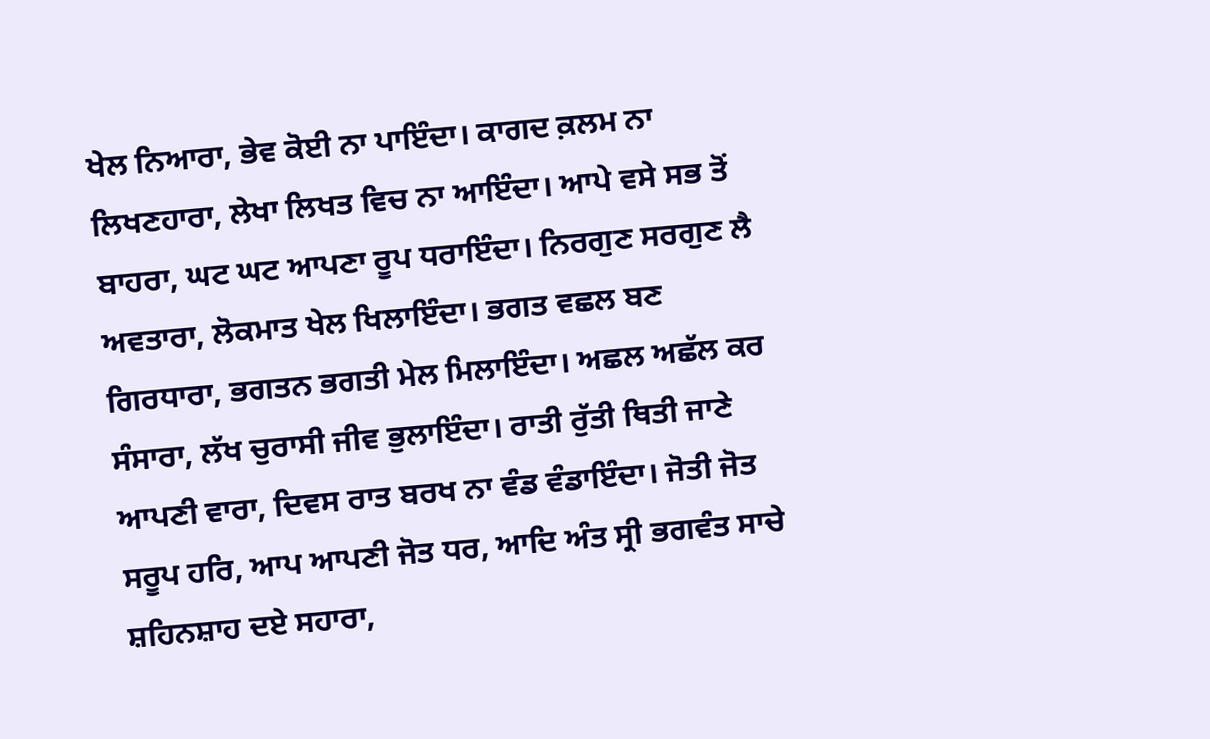ਖੇਲ ਨਿਆਰਾ, ਭੇਵ ਕੋਈ ਨਾ ਪਾਇੰਦਾ। ਕਾਗਦ ਕ਼ਲਮ ਨਾ ਲਿਖਣਹਾਰਾ, ਲੇਖਾ ਲਿਖਤ ਵਿਚ ਨਾ ਆਇੰਦਾ। ਆਪੇ ਵਸੇ ਸਭ ਤੋਂ ਬਾਹਰਾ, ਘਟ ਘਟ ਆਪਣਾ ਰੂਪ ਧਰਾਇੰਦਾ। ਨਿਰਗੁਣ ਸਰਗੁਣ ਲੈ ਅਵਤਾਰਾ, ਲੋਕਮਾਤ ਖੇਲ ਖਿਲਾਇੰਦਾ। ਭਗਤ ਵਛਲ ਬਣ ਗਿਰਧਾਰਾ, ਭਗਤਨ ਭਗਤੀ ਮੇਲ ਮਿਲਾਇੰਦਾ। ਅਛਲ ਅਛੱਲ ਕਰ ਸੰਸਾਰਾ, ਲੱਖ ਚੁਰਾਸੀ ਜੀਵ ਭੁਲਾਇੰਦਾ। ਰਾਤੀ ਰੁੱਤੀ ਥਿਤੀ ਜਾਣੇ ਆਪਣੀ ਵਾਰਾ, ਦਿਵਸ ਰਾਤ ਬਰਖ ਨਾ ਵੰਡ ਵੰਡਾਇੰਦਾ। ਜੋਤੀ ਜੋਤ ਸਰੂਪ ਹਰਿ, ਆਪ ਆਪਣੀ ਜੋਤ ਧਰ, ਆਦਿ ਅੰਤ ਸ੍ਰੀ ਭਗਵੰਤ ਸਾਚੇ ਸ਼ਹਿਨਸ਼ਾਹ ਦਏ ਸਹਾਰਾ,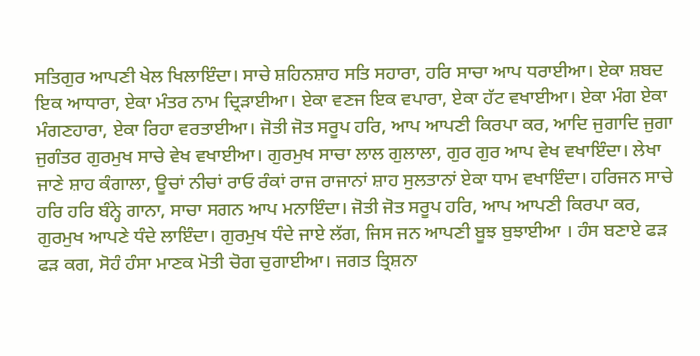ਸਤਿਗੁਰ ਆਪਣੀ ਖੇਲ ਖਿਲਾਇੰਦਾ। ਸਾਚੇ ਸ਼ਹਿਨਸ਼ਾਹ ਸਤਿ ਸਹਾਰਾ, ਹਰਿ ਸਾਚਾ ਆਪ ਧਰਾਈਆ। ਏਕਾ ਸ਼ਬਦ ਇਕ ਆਧਾਰਾ, ਏਕਾ ਮੰਤਰ ਨਾਮ ਦ੍ਰਿੜਾਈਆ। ਏਕਾ ਵਣਜ ਇਕ ਵਪਾਰਾ, ਏਕਾ ਹੱਟ ਵਖਾਈਆ। ਏਕਾ ਮੰਗ ਏਕਾ ਮੰਗਣਹਾਰਾ, ਏਕਾ ਰਿਹਾ ਵਰਤਾਈਆ। ਜੋਤੀ ਜੋਤ ਸਰੂਪ ਹਰਿ, ਆਪ ਆਪਣੀ ਕਿਰਪਾ ਕਰ, ਆਦਿ ਜੁਗਾਦਿ ਜੁਗਾ ਜੁਗੰਤਰ ਗੁਰਮੁਖ ਸਾਚੇ ਵੇਖ ਵਖਾਈਆ। ਗੁਰਮੁਖ ਸਾਚਾ ਲਾਲ ਗੁਲਾਲਾ, ਗੁਰ ਗੁਰ ਆਪ ਵੇਖ ਵਖਾਇੰਦਾ। ਲੇਖਾ ਜਾਣੇ ਸ਼ਾਹ ਕੰਗਾਲਾ, ਊਚਾਂ ਨੀਚਾਂ ਰਾਓ ਰੰਕਾਂ ਰਾਜ ਰਾਜਾਨਾਂ ਸ਼ਾਹ ਸੁਲਤਾਨਾਂ ਏਕਾ ਧਾਮ ਵਖਾਇੰਦਾ। ਹਰਿਜਨ ਸਾਚੇ ਹਰਿ ਹਰਿ ਬੰਨ੍ਹੇ ਗਾਨਾ, ਸਾਚਾ ਸਗਨ ਆਪ ਮਨਾਇੰਦਾ। ਜੋਤੀ ਜੋਤ ਸਰੂਪ ਹਰਿ, ਆਪ ਆਪਣੀ ਕਿਰਪਾ ਕਰ, ਗੁਰਮੁਖ ਆਪਣੇ ਧੰਦੇ ਲਾਇੰਦਾ। ਗੁਰਮੁਖ ਧੰਦੇ ਜਾਏ ਲੱਗ, ਜਿਸ ਜਨ ਆਪਣੀ ਬੂਝ ਬੁਝਾਈਆ । ਹੰਸ ਬਣਾਏ ਫੜ ਫੜ ਕਗ, ਸੋਹੰ ਹੰਸਾ ਮਾਣਕ ਮੋਤੀ ਚੋਗ ਚੁਗਾਈਆ। ਜਗਤ ਤ੍ਰਿਸ਼ਨਾ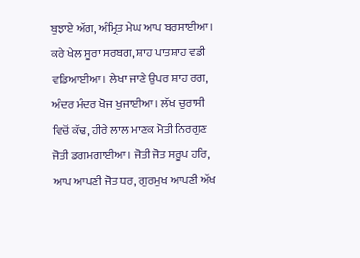ਬੁਝਾਏ ਅੱਗ, ਅੰਮ੍ਰਿਤ ਮੇਘ ਆਪ ਬਰਸਾਈਆ। ਕਰੇ ਖੇਲ ਸੂਰਾ ਸਰਬਗ, ਸ਼ਾਹ ਪਾਤਸ਼ਾਹ ਵਡੀ ਵਡਿਆਈਆ। ਲੇਖਾ ਜਾਣੇ ਉਪਰ ਸ਼ਾਹ ਰਗ, ਅੰਦਰ ਮੰਦਰ ਖੋਜ ਖੁਜਾਈਆ। ਲੱਖ ਚੁਰਾਸੀ ਵਿਚੋਂ ਕੱਢ, ਹੀਰੇ ਲਾਲ ਮਾਣਕ ਮੋਤੀ ਨਿਰਗੁਣ ਜੋਤੀ ਡਗਮਗਾਈਆ। ਜੋਤੀ ਜੋਤ ਸਰੂਪ ਹਰਿ, ਆਪ ਆਪਣੀ ਜੋਤ ਧਰ, ਗੁਰਮੁਖ ਆਪਣੀ ਅੱਖ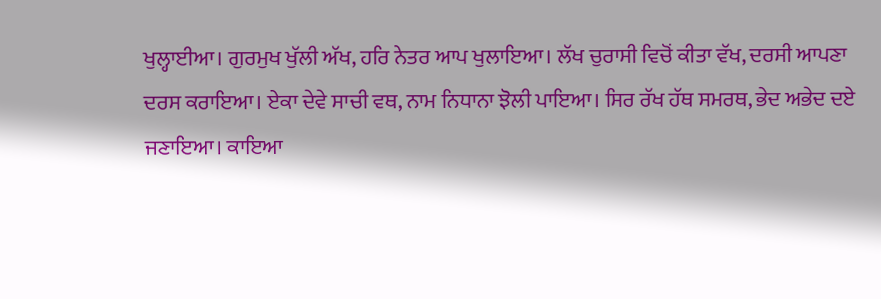ਖੁਲ੍ਹਾਈਆ। ਗੁਰਮੁਖ ਖੁੱਲੀ ਅੱਖ, ਹਰਿ ਨੇਤਰ ਆਪ ਖੁਲਾਇਆ। ਲੱਖ ਚੁਰਾਸੀ ਵਿਚੋਂ ਕੀਤਾ ਵੱਖ, ਦਰਸੀ ਆਪਣਾ ਦਰਸ ਕਰਾਇਆ। ਏਕਾ ਦੇਵੇ ਸਾਚੀ ਵਥ, ਨਾਮ ਨਿਧਾਨਾ ਝੋਲੀ ਪਾਇਆ। ਸਿਰ ਰੱਖ ਹੱਥ ਸਮਰਥ, ਭੇਦ ਅਭੇਦ ਦਏ ਜਣਾਇਆ। ਕਾਇਆ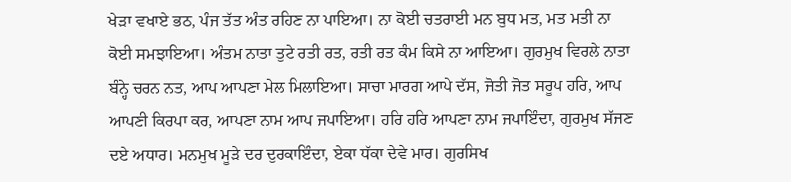ਖੇੜਾ ਵਖਾਏ ਭਠ, ਪੰਜ ਤੱਤ ਅੰਤ ਰਹਿਣ ਨਾ ਪਾਇਆ। ਨਾ ਕੋਈ ਚਤਰਾਈ ਮਨ ਬੁਧ ਮਤ, ਮਤ ਮਤੀ ਨਾ ਕੋਈ ਸਮਝਾਇਆ। ਅੰਤਮ ਨਾਤਾ ਤੁਟੇ ਰਤੀ ਰਤ, ਰਤੀ ਰਤ ਕੰਮ ਕਿਸੇ ਨਾ ਆਇਆ। ਗੁਰਮੁਖ ਵਿਰਲੇ ਨਾਤਾ ਬੰਨ੍ਹੇ ਚਰਨ ਨਤ, ਆਪ ਆਪਣਾ ਮੇਲ ਮਿਲਾਇਆ। ਸਾਚਾ ਮਾਰਗ ਆਪੇ ਦੱਸ, ਜੋਤੀ ਜੋਤ ਸਰੂਪ ਹਰਿ, ਆਪ ਆਪਣੀ ਕਿਰਪਾ ਕਰ, ਆਪਣਾ ਨਾਮ ਆਪ ਜਪਾਇਆ। ਹਰਿ ਹਰਿ ਆਪਣਾ ਨਾਮ ਜਪਾਇੰਦਾ, ਗੁਰਮੁਖ ਸੱਜਣ ਦਏ ਅਧਾਰ। ਮਨਮੁਖ ਮੂੜੇ ਦਰ ਦੁਰਕਾਇੰਦਾ, ਏਕਾ ਧੱਕਾ ਦੇਵੇ ਮਾਰ। ਗੁਰਸਿਖ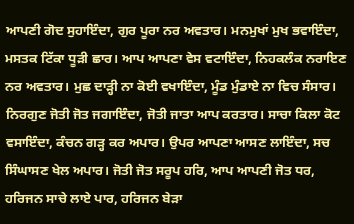ਆਪਣੀ ਗੋਦ ਸੁਹਾਇੰਦਾ, ਗੁਰ ਪੂਰਾ ਨਰ ਅਵਤਾਰ। ਮਨਮੁਖਾਂ ਮੁਖ ਭਵਾਇੰਦਾ, ਮਸਤਕ ਟਿੱਕਾ ਧੂੜੀ ਛਾਰ। ਆਪ ਆਪਣਾ ਵੇਸ ਵਟਾਇੰਦਾ, ਨਿਹਕਲੰਕ ਨਰਾਇਣ ਨਰ ਅਵਤਾਰ। ਮੁਛ ਦਾੜ੍ਹੀ ਨਾ ਕੋਈ ਵਖਾਇੰਦਾ, ਮੂੰਡ ਮੁੰਡਾਏ ਨਾ ਵਿਚ ਸੰਸਾਰ। ਨਿਰਗੁਣ ਜੋਤੀ ਜੋਤ ਜਗਾਇੰਦਾ, ਜੋਤੀ ਜਾਤਾ ਆਪ ਕਰਤਾਰ। ਸਾਚਾ ਕਿਲਾ ਕੋਟ ਵਸਾਇੰਦਾ, ਕੰਚਨ ਗੜ੍ਹ ਕਰ ਅਪਾਰ। ਉਪਰ ਆਪਣਾ ਆਸਣ ਲਾਇੰਦਾ, ਸਚ ਸਿੰਘਾਸਣ ਖੇਲ ਅਪਾਰ। ਜੋਤੀ ਜੋਤ ਸਰੂਪ ਹਰਿ, ਆਪ ਆਪਣੀ ਜੋਤ ਧਰ, ਹਰਿਜਨ ਸਾਚੇ ਲਾਏ ਪਾਰ, ਹਰਿਜਨ ਬੇੜਾ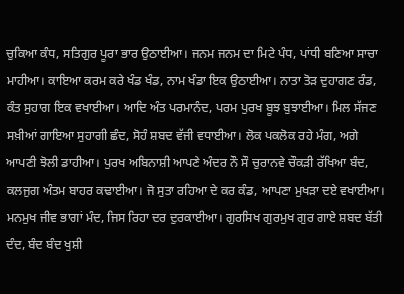ਚੁਕਿਆ ਕੰਧ, ਸਤਿਗੁਰ ਪੂਰਾ ਭਾਰ ਉਠਾਈਆ। ਜਨਮ ਜਨਮ ਦਾ ਮਿਟੇ ਪੰਧ, ਪਾਂਧੀ ਬਣਿਆ ਸਾਚਾ ਮਾਹੀਆ। ਕਾਇਆ ਕਰਮ ਕਰੇ ਖੰਡ ਖੰਡ, ਨਾਮ ਖੰਡਾ ਇਕ ਉਠਾਈਆ। ਨਾਤਾ ਤੋੜ ਦੁਹਾਗਣ ਰੰਡ, ਕੰਤ ਸੁਹਾਗ ਇਕ ਵਖਾਈਆ। ਆਦਿ ਅੰਤ ਪਰਮਾਨੰਦ, ਪਰਮ ਪੁਰਖ ਬੂਝ ਬੁਝਾਈਆ। ਮਿਲ ਸੱਜਣ ਸਖ਼ੀਆਂ ਗਾਇਆ ਸੁਹਾਗੀ ਛੰਦ, ਸੋਹੰ ਸ਼ਬਦ ਵੱਜੀ ਵਧਾਈਆ। ਲੋਕ ਪਕਲੋਕ ਰਹੇ ਮੰਗ, ਅਗੇ ਆਪਣੀ ਝੋਲੀ ਡਾਹੀਆ। ਪੁਰਖ ਅਬਿਨਾਸ਼ੀ ਆਪਣੇ ਅੰਦਰ ਨੌ ਸੌ ਚੁਰਾਨਵੇ ਚੌਕੜੀ ਰੱਖਿਆ ਬੰਦ, ਕਲਜੁਗ ਅੰਤਮ ਬਾਹਰ ਕਢਾਈਆ। ਜੋ ਸੁਤਾ ਰਹਿਆ ਦੇ ਕਰ ਕੰਡ, ਆਪਣਾ ਮੁਖੜਾ ਦਏ ਵਖਾਈਆ। ਮਨਮੁਖ ਜੀਵ ਭਾਗਾਂ ਮੰਦ, ਜਿਸ ਰਿਹਾ ਦਰ ਦੁਰਕਾਈਆ। ਗੁਰਸਿਖ ਗੁਰਮੁਖ ਗੁਰ ਗਾਏ ਸ਼ਬਦ ਬੱਤੀ ਦੰਦ, ਬੰਦ ਬੰਦ ਖੁਸ਼ੀ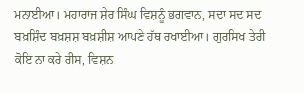ਮਨਾਈਆ। ਮਹਾਰਾਜ ਸ਼ੇਰ ਸਿੰਘ ਵਿਸ਼ਨੂੰ ਭਗਵਾਨ, ਸਦਾ ਸਦ ਸਦ ਬਖ਼ਸ਼ਿੰਦ ਬਖ਼ਸ਼ਸ਼ ਬਖ਼ਸ਼ੀਸ਼ ਆਪਣੇ ਹੱਥ ਰਖਾਈਆ। ਗੁਰਸਿਖ ਤੇਰੀ ਕੋਇ ਨਾ ਕਰੇ ਰੀਸ, ਵਿਸ਼ਨ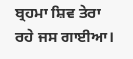ਬ੍ਰਹਮਾ ਸ਼ਿਵ ਤੇਰਾ ਰਹੇ ਜਸ ਗਾਈਆ।